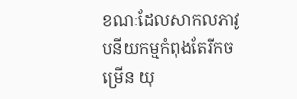ខណៈដែលសាកលភាវូបនីយកម្មកំពុងតែរីកចម្រើន យុ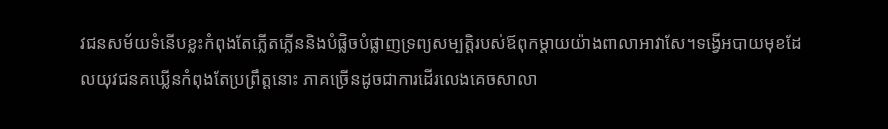វជនសម័យទំនើបខ្លះកំពុងតែភ្លើតភ្លើននិងបំផ្លិចបំផ្លាញទ្រព្យសម្បត្ដិរបស់ឪពុកម្ដាយយ៉ាងពាលាអាវាសែ។ទង្វើអបាយមុខដែលយុវជនគឃ្លើនកំពុងតែប្រព្រឹត្ដនោះ ភាគច្រើនដូចជាការដើរលេងគេចសាលា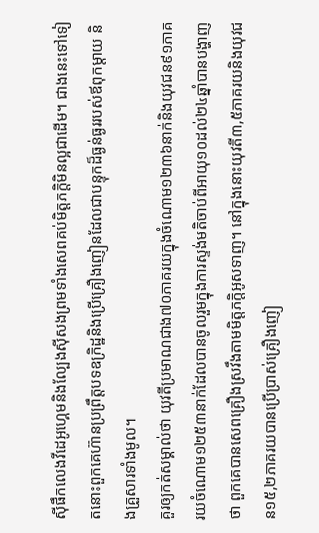ស៊ីផឹកលេងវីដេអូហ្គេមនិងល្បែងស៊ីសងព្រមទាំងសេពគប់មិត្ដភក្ដិមិនល្អជាដើម។ ជាងនេះទៅទៀតនោះពួកគេហ៊ានប្រព្រឹត្ដបទឧក្រិដ្ឋនិងប្រើគ្រឿងញៀនដែលជាបន្ទុកដ៏ធ្ងន់ធ្ងររបស់ឪពុកម្ដាយ និងគ្រួសារទាំងមូល។
គួរឲ្យកត់សម្គាល់ថា យុវតីប្រមាណជាង៧០ភាគរយក្នុងចំណោម១២៣៦នាក់និងយុវជន៩១ភាគរយចំណោម១២៥៣នាក់ដែលបានចូលរួមក្នុងការស្ទង់មតិចាប់ពីអាយុ១០ដល់២៤ឆ្នាំបានបង្ហាញថា ពួកគេបានសេពគ្រឿងស្រវឹងតាមមិត្ដភក្ដិអូសទាញ។ នៅក្នុងនោះយុវតី៣,៥ភាគរយនិងយុវជន១៥,២ភាគរយបានប្រើប្រាស់គ្រឿងញៀ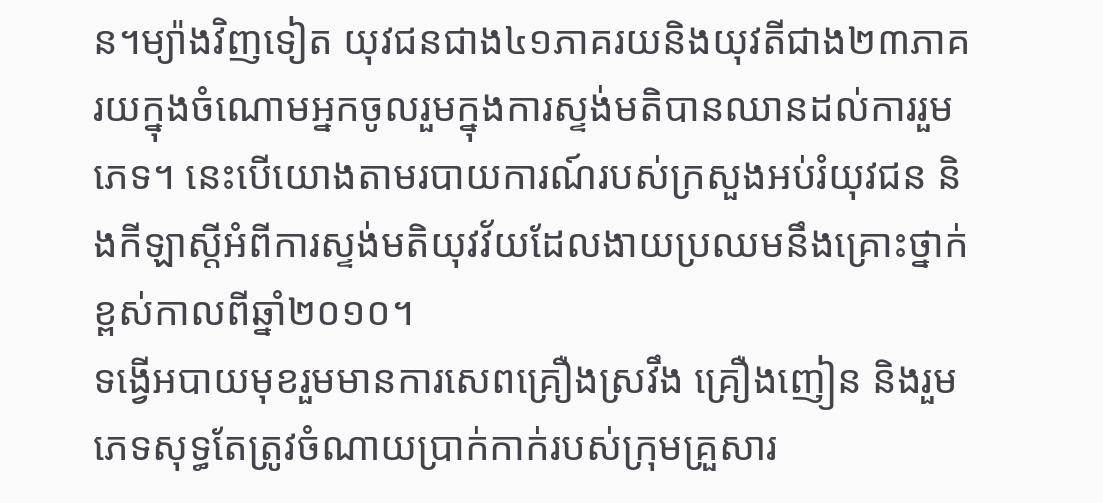ន។ម្យ៉ាងវិញទៀត យុវជនជាង៤១ភាគរយនិងយុវតីជាង២៣ភាគរយក្នុងចំណោមអ្នកចូលរួមក្នុងការស្ទង់មតិបានឈានដល់ការរួមភេទ។ នេះបើយោងតាមរបាយការណ៍របស់ក្រសួងអប់រំយុវជន និងកីឡាស្ដីអំពីការស្ទង់មតិយុវវ័យដែលងាយប្រឈមនឹងគ្រោះថ្នាក់ខ្ពស់កាលពីឆ្នាំ២០១០។
ទង្វើអបាយមុខរួមមានការសេពគ្រឿងស្រវឹង គ្រឿងញៀន និងរួមភេទសុទ្ធតែត្រូវចំណាយប្រាក់កាក់របស់ក្រុមគ្រួសារ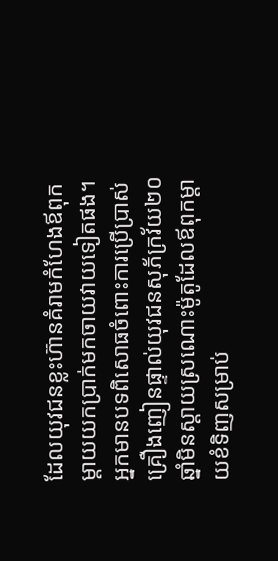ដែលយុវជនខ្លះហ៊ានគំរាមកំហែងឪពុកម្ដាយយកប្រាក់មកចាយវាយទៀតផង។
អ្នកមានបទពិសោធចំពោះការប្រើប្រាស់គ្រឿងញៀនផ្ទាល់យុវជនសុភ័ក្រវ័យ២០ឆ្នាំមិនស្ដាយស្រណោះម៉ូតូដែលឪពុកម្ដាយខំទិញសម្រាប់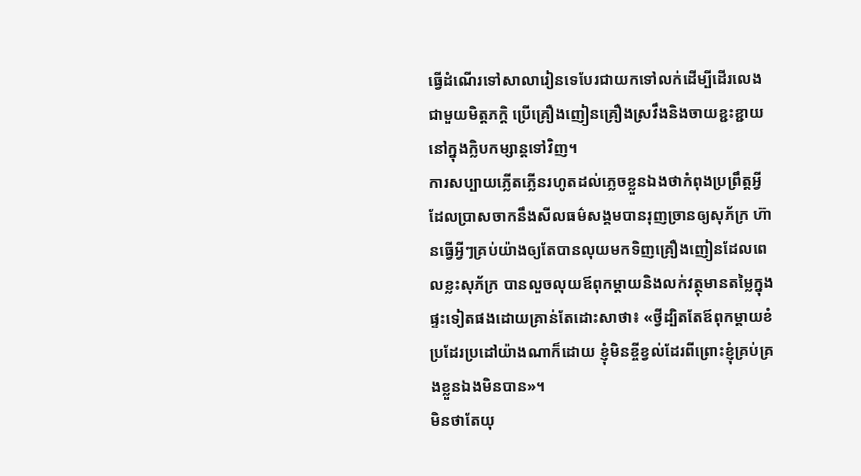ធ្វើដំណើរទៅសាលារៀនទេបែរជាយកទៅលក់ដើម្បីដើរលេងជាមួយមិត្តភក្តិ ប្រើគ្រឿងញៀនគ្រឿងស្រវឹងនិងចាយខ្ជះខ្ជាយនៅក្នុងក្លិបកម្សាន្តទៅវិញ។
ការសប្បាយភ្លើតភ្លើនរហូតដល់ភ្លេចខ្លួនឯងថាកំពុងប្រព្រឹត្ដអ្វីដែលប្រាសចាកនឹងសីលធម៌សង្គមបានរុញច្រានឲ្យសុភ័ក្រ ហ៊ានធ្វើអ្វីៗគ្រប់យ៉ាងឲ្យតែបានលុយមកទិញគ្រឿងញៀនដែលពេលខ្លះសុភ័ក្រ បានលួចលុយឪពុកម្ដាយនិងលក់វត្ថុមានតម្លៃក្នុងផ្ទះទៀតផងដោយគ្រាន់តែដោះសាថា៖ «ថ្វីដ្បិតតែឪពុកម្ដាយខំប្រដែរប្រដៅយ៉ាងណាក៏ដោយ ខ្ញុំមិនខ្ចីខ្វល់ដែរពីព្រោះខ្ញុំគ្រប់គ្រងខ្លួនឯងមិនបាន»។
មិនថាតែយុ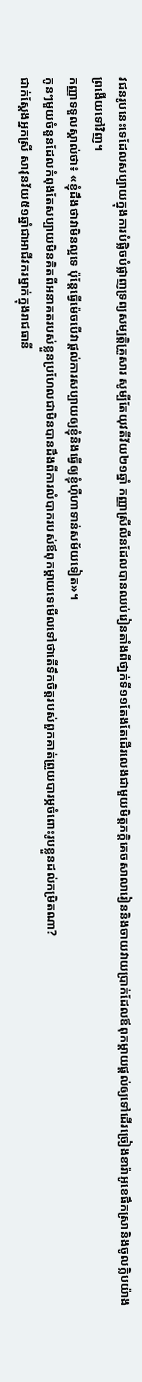វជនរូបនេះទេដែលសប្បាយក្នុងការបំផ្លិចបំផ្លាញទ្រព្យសម្បត្ដិគ្រួសារ សូម្បីតែយុវតីវ័យ២១ឆ្នាំ កញ្ញាស្រីលីនដែលបានឈប់រៀនតាំងពីថា្នក់ទី១១តែងតែដើរលេងជាមួយមិត្ដភក្ដិគេចសាលារៀននិងចាយវាយប្រាក់ដែលឪពុកម្ដាយផ្ដល់ឲ្យទៅដើរច្រៀងខារ៉ាអូខេផឹកស្រានិងចូលក្លិបយ៉ាងព្រងើយទៅវិញ។
កញ្ញាទទួលស្គាល់ថា៖ «ខ្ញុំដឹងថាវាមិនល្អទេ ប៉ុន្ដែធ្វើម៉េចបើវាផ្ដល់ការសប្បាយឲ្យខ្ញុំនិងធ្វើឲ្យខ្ញុំហ៊ឺហាទាន់សម័យទៀត»។
កូនៗមួយចំនួនដែលកំពុងតែសប្បាយមិនគិតពីអនាគតរបស់ខ្លួនប្រហែលជាមិនបានដឹងពីការលំបាករបស់ឪពុកម្ដាយទេមើលទៅថាតើទឹកចិត្ដរបស់ពួកគាត់ព្រួយបារម្ភចំពោះរូបខ្លួនដល់កម្រិតណា?
ជាក់ស្ដែងអ្នកស្រី សាវុនវ័យ៥១ឆ្នាំជាអាជីវករម្នាក់ក្នុងរាជធានី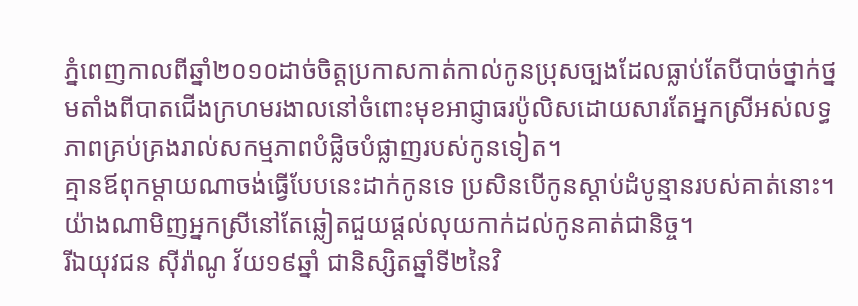ភ្នំពេញកាលពីឆ្នាំ២០១០ដាច់ចិត្ដប្រកាសកាត់កាល់កូនប្រុសច្បងដែលធ្លាប់តែបីបាច់ថ្នាក់ថ្នមតាំងពីបាតជើងក្រហមរងាលនៅចំពោះមុខអាជ្ញាធរប៉ូលិសដោយសារតែអ្នកស្រីអស់លទ្ធភាពគ្រប់គ្រងរាល់សកម្មភាពបំផ្លិចបំផ្លាញរបស់កូនទៀត។
គ្មានឪពុកម្ដាយណាចង់ធ្វើបែបនេះដាក់កូនទេ ប្រសិនបើកូនស្ដាប់ដំបូន្មានរបស់គាត់នោះ។ យ៉ាងណាមិញអ្នកស្រីនៅតែឆ្លៀតជួយផ្ដល់លុយកាក់ដល់កូនគាត់ជានិច្ច។
រីឯយុវជន ស៊ីរ៉ាណូ វ័យ១៩ឆ្នាំ ជានិស្សិតឆ្នាំទី២នៃវិ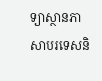ទ្យាស្ថានភាសាបរទេសនិ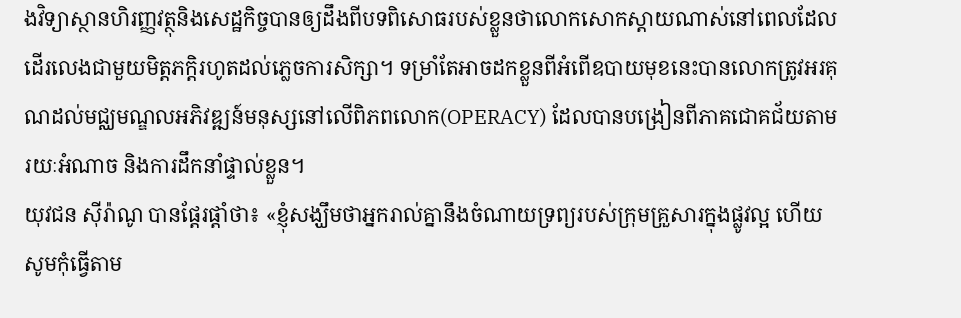ងវិទ្យាស្ថានហិរញ្ញវត្ថុនិងសេដ្ឋកិច្ចបានឲ្យដឹងពីបទពិសោធរបស់ខ្លួនថាលោកសោកស្ដាយណាស់នៅពេលដែលដើរលេងជាមួយមិត្ដភក្ដិរហូតដល់ភ្លេចការសិក្សា។ ទម្រាំតែអាចដកខ្លួនពីអំពើឧបាយមុខនេះបានលោកត្រូវអរគុណដល់មជ្ឈមណ្ឌលអភិវឌ្ឍន៍មនុស្សនៅលើពិភពលោក(OPERACY) ដែលបានបង្រៀនពីភាគជោគជ័យតាមរយៈអំណាច និងការដឹកនាំផ្ទាល់ខ្លួន។
យុវជន ស៊ីរ៉ាណូ បានផ្ដែរផ្ដាំថា៖ «ខ្ញុំសង្ឃឹមថាអ្នករាល់គ្នានឹងចំណាយទ្រព្យរបស់ក្រុមគ្រួសារក្នុងផ្លូវល្អ ហើយសូមកុំធ្វើតាម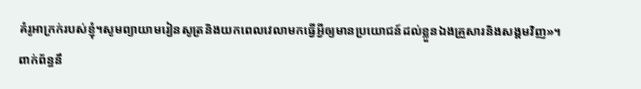គំរូអាក្រក់របស់ខ្ញុំ។សូមព្យាយាមរៀនសូត្រនិងយកពេលវេលាមកធ្វើអ្វីឲ្យមានប្រយោជន៍ដល់ខ្លួនឯងគ្រួសារនិងសង្គមវិញ»។
ពាក់ព័ន្ធនឹ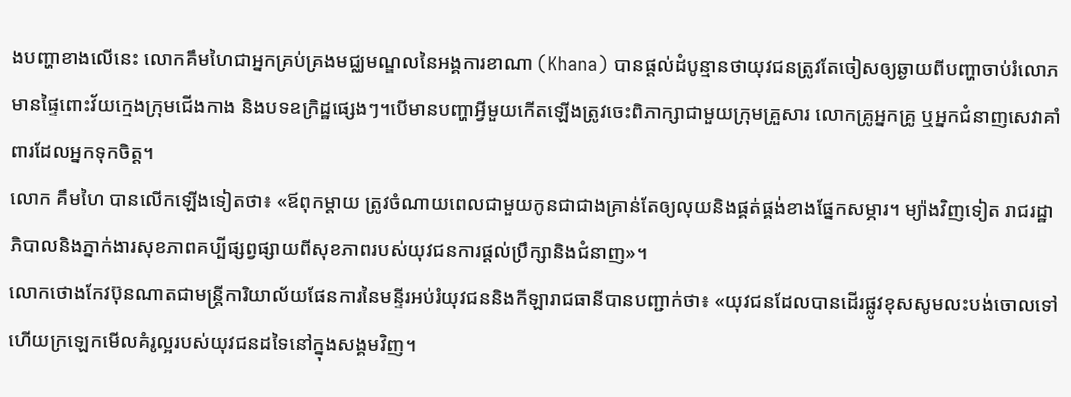ងបញ្ហាខាងលើនេះ លោកគឹមហៃជាអ្នកគ្រប់គ្រងមជ្ឈមណ្ឌលនៃអង្គការខាណា (Khana) បានផ្តល់ដំបូន្មានថាយុវជនត្រូវតែចៀសឲ្យឆ្ងាយពីបញ្ហាចាប់រំលោភមានផ្ទៃពោះវ័យក្មេងក្រុមជើងកាង និងបទឧក្រិដ្ឋផ្សេងៗ។បើមានបញ្ហាអ្វីមួយកើតឡើងត្រូវចេះពិភាក្សាជាមួយក្រុមគ្រួសារ លោកគ្រូអ្នកគ្រូ ឬអ្នកជំនាញសេវាគាំពារដែលអ្នកទុកចិត្ត។
លោក គឹមហៃ បានលើកឡើងទៀតថា៖ «ឪពុកម្តាយ ត្រូវចំណាយពេលជាមួយកូនជាជាងគ្រាន់តែឲ្យលុយនិងផ្គត់ផ្គង់ខាងផ្នែកសម្ភារ។ ម្យ៉ាងវិញទៀត រាជរដ្ឋាភិបាលនិងភ្នាក់ងារសុខភាពគប្បីផ្សព្វផ្សាយពីសុខភាពរបស់យុវជនការផ្ដល់ប្រឹក្សានិងជំនាញ»។
លោកថោងកែវប៊ុនណាតជាមន្រ្តីការិយាល័យផែនការនៃមន្ទីរអប់រំយុវជននិងកីឡារាជធានីបានបញ្ជាក់ថា៖ «យុវជនដែលបានដើរផ្លូវខុសសូមលះបង់ចោលទៅ ហើយក្រឡេកមើលគំរូល្អរបស់យុវជនដទៃនៅក្នុងសង្គមវិញ។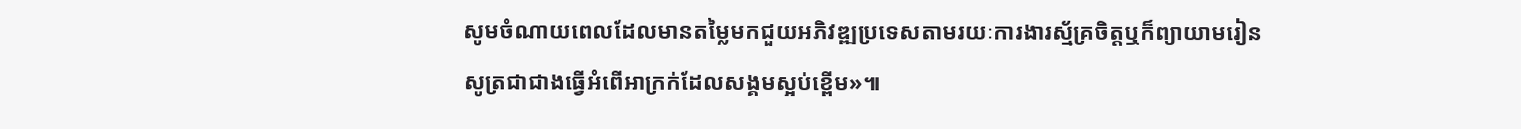សូមចំណាយពេលដែលមានតម្លៃមកជួយអភិវឌ្ឍប្រទេសតាមរយៈការងារស្ម័គ្រចិត្តឬក៏ព្យាយាមរៀនសូត្រជាជាងធ្វើអំពើអាក្រក់ដែលសង្គមស្អប់ខ្ពើម»៕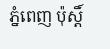ភ្នំពេញ ប៉ុស្តិ៍